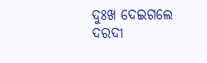ଦୁଃଖ ଦେଇଗଲେ ଦରଦୀ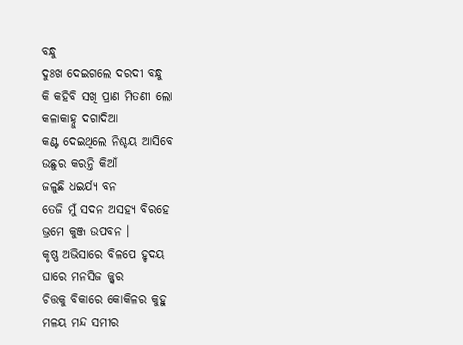ବନ୍ଧୁ
ଦୁଃଖ ଦେଇଗଲେ ଦରଦୀ ବନ୍ଧୁ
କି କହିବି ସଖି ପ୍ରାଣ ମିତଣୀ ଲୋ
କଳାକାହ୍ନୁ ଦଗାଦିଆ
କଣ୍ଟ ଦେଇଥିଲେ ନିଶ୍ଚୟ ଆସିବେ
ଉଛୁର କରନ୍ତି କିଆଁ
ଜଳୁଛି ଧଇର୍ଯ୍ୟ ବନ
ତେଜି ମୁଁ ସଦନ ଅସହ୍ୟ ବିରହେ
ଭ୍ରମେ କୁଞ୍ଜ ଉପବନ ।
କୃଷ୍ଣ ଅଭିସାରେ ବିଳପେ ହୃଦୟ
ଘାରେ ମନସିଜ ଜ୍ଜ୍ୱର
ଚିତ୍ତକୁ ବିକାରେ କୋକିଳର କୁହୁ
ମଳୟ ମନ୍ଦ ସମୀର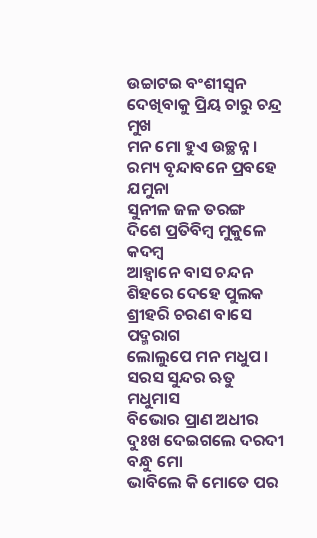ଉଚ୍ଚାଟଇ ବଂଶୀସ୍ଵନ
ଦେଖିବାକୁ ପ୍ରିୟ ଚାରୁ ଚନ୍ଦ୍ର ମୁଖ
ମନ ମୋ ହୁଏ ଉଚ୍ଛନ୍ନ ।
ରମ୍ୟ ବୃନ୍ଦାବନେ ପ୍ରବହେ ଯମୁନା
ସୁନୀଳ ଜଳ ତରଙ୍ଗ
ଦିଶେ ପ୍ରତିବିମ୍ବ ମୁକୁଳେ କଦମ୍ବ
ଆହ୍ୱାନେ ବାସ ଚନ୍ଦନ
ଶିହରେ ଦେହେ ପୁଲକ
ଶ୍ରୀହରି ଚରଣ ବାସେ ପଦ୍ମରାଗ
ଲୋଲୁପେ ମନ ମଧୁପ ।
ସରସ ସୁନ୍ଦର ଋତୁ ମଧୁମାସ
ବିଭୋର ପ୍ରାଣ ଅଧୀର
ଦୁଃଖ ଦେଇଗଲେ ଦରଦୀ ବନ୍ଧୁ ମୋ
ଭାବିଲେ କି ମୋତେ ପର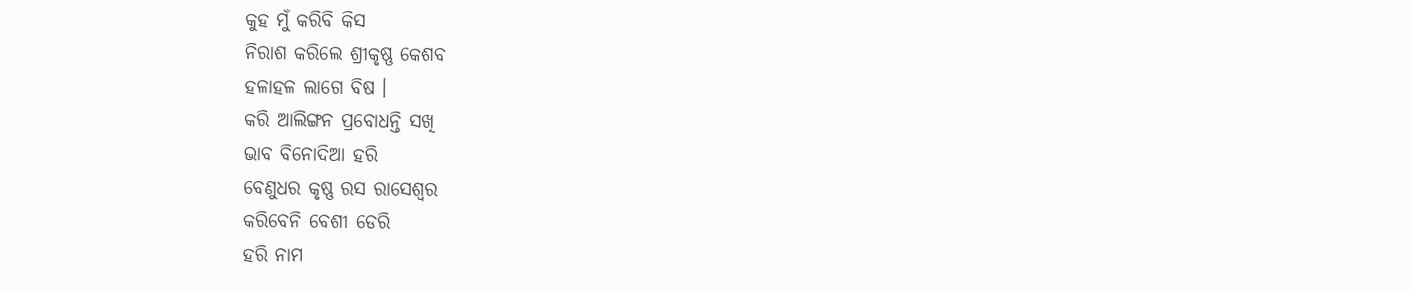କୁହ ମୁଁ କରିବି କିସ
ନିରାଶ କରିଲେ ଶ୍ରୀକୃଷ୍ଣ କେଶବ
ହଳାହଳ ଲାଗେ ବିଷ ।
କରି ଆଲିଙ୍ଗନ ପ୍ରବୋଧନ୍ତି ସଖି
ଭାବ ବିନୋଦିଆ ହରି
ବେଣୁଧର କୃଷ୍ଣ ରସ ରାସେଶ୍ବର
କରିବେନି ବେଶୀ ଡେରି
ହରି ନାମ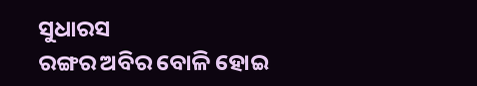ସୁଧାରସ
ରଙ୍ଗର ଅବିର ବୋଳି ହୋଇ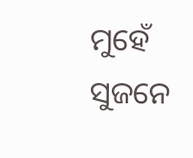ମୁହେଁ
ସୁଜନେ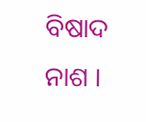ବିଷାଦ ନାଶ ।